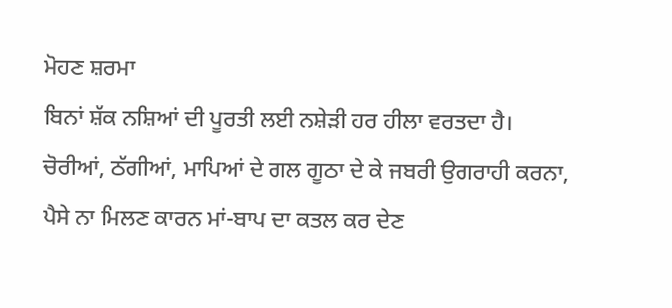ਮੋਹਣ ਸ਼ਰਮਾ
ਬਿਨਾਂ ਸ਼ੱਕ ਨਸ਼ਿਆਂ ਦੀ ਪੂਰਤੀ ਲਈ ਨਸ਼ੇੜੀ ਹਰ ਹੀਲਾ ਵਰਤਦਾ ਹੈ। ਚੋਰੀਆਂ, ਠੱਗੀਆਂ, ਮਾਪਿਆਂ ਦੇ ਗਲ ਗੂਠਾ ਦੇ ਕੇ ਜਬਰੀ ਉਗਰਾਹੀ ਕਰਨਾ, ਪੈਸੇ ਨਾ ਮਿਲਣ ਕਾਰਨ ਮਾਂ-ਬਾਪ ਦਾ ਕਤਲ ਕਰ ਦੇਣ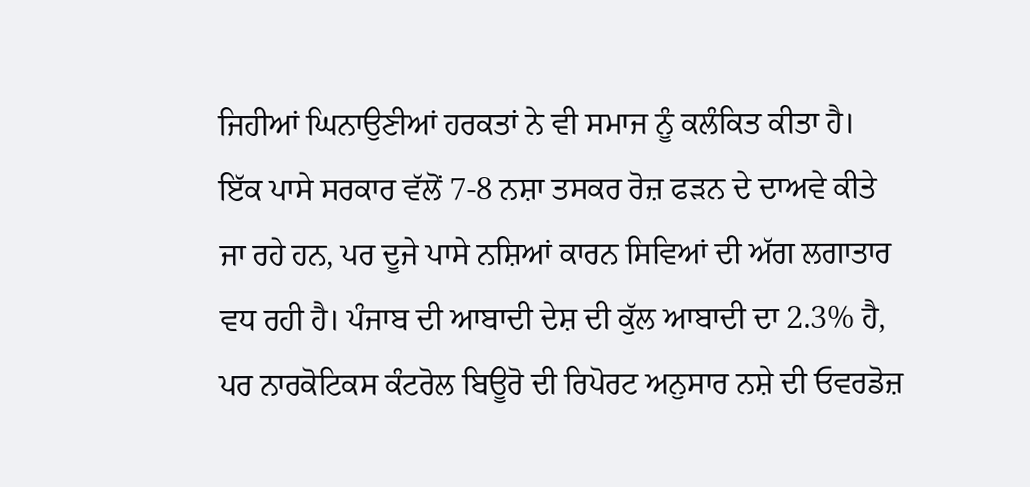ਜਿਹੀਆਂ ਘਿਨਾਉਣੀਆਂ ਹਰਕਤਾਂ ਨੇ ਵੀ ਸਮਾਜ ਨੂੰ ਕਲੰਕਿਤ ਕੀਤਾ ਹੈ। ਇੱਕ ਪਾਸੇ ਸਰਕਾਰ ਵੱਲੋਂ 7-8 ਨਸ਼ਾ ਤਸਕਰ ਰੋਜ਼ ਫੜਨ ਦੇ ਦਾਅਵੇ ਕੀਤੇ ਜਾ ਰਹੇ ਹਨ, ਪਰ ਦੂਜੇ ਪਾਸੇ ਨਸ਼ਿਆਂ ਕਾਰਨ ਸਿਵਿਆਂ ਦੀ ਅੱਗ ਲਗਾਤਾਰ ਵਧ ਰਹੀ ਹੈ। ਪੰਜਾਬ ਦੀ ਆਬਾਦੀ ਦੇਸ਼ ਦੀ ਕੁੱਲ ਆਬਾਦੀ ਦਾ 2.3% ਹੈ, ਪਰ ਨਾਰਕੋਟਿਕਸ ਕੰਟਰੋਲ ਬਿਊਰੋ ਦੀ ਰਿਪੋਰਟ ਅਨੁਸਾਰ ਨਸ਼ੇ ਦੀ ਓਵਰਡੋਜ਼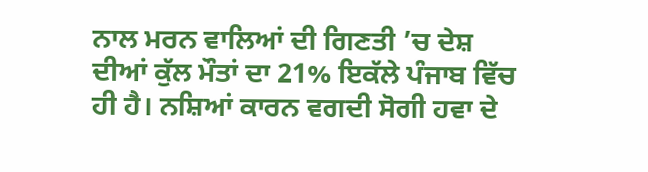ਨਾਲ ਮਰਨ ਵਾਲਿਆਂ ਦੀ ਗਿਣਤੀ ’ਚ ਦੇਸ਼ ਦੀਆਂ ਕੁੱਲ ਮੌਤਾਂ ਦਾ 21% ਇਕੱਲੇ ਪੰਜਾਬ ਵਿੱਚ ਹੀ ਹੈ। ਨਸ਼ਿਆਂ ਕਾਰਨ ਵਗਦੀ ਸੋਗੀ ਹਵਾ ਦੇ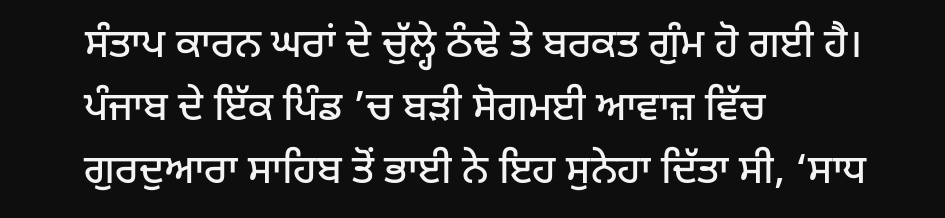ਸੰਤਾਪ ਕਾਰਨ ਘਰਾਂ ਦੇ ਚੁੱਲ੍ਹੇ ਠੰਢੇ ਤੇ ਬਰਕਤ ਗੁੰਮ ਹੋ ਗਈ ਹੈ। ਪੰਜਾਬ ਦੇ ਇੱਕ ਪਿੰਡ ’ਚ ਬੜੀ ਸੋਗਮਈ ਆਵਾਜ਼ ਵਿੱਚ ਗੁਰਦੁਆਰਾ ਸਾਹਿਬ ਤੋਂ ਭਾਈ ਨੇ ਇਹ ਸੁਨੇਹਾ ਦਿੱਤਾ ਸੀ, ‘ਸਾਧ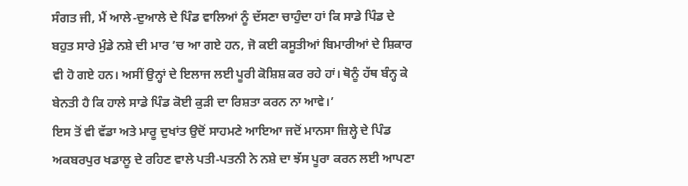ਸੰਗਤ ਜੀ, ਮੈਂ ਆਲੇ-ਦੁਆਲੇ ਦੇ ਪਿੰਡ ਵਾਲਿਆਂ ਨੂੰ ਦੱਸਣਾ ਚਾਹੁੰਦਾ ਹਾਂ ਕਿ ਸਾਡੇ ਪਿੰਡ ਦੇ ਬਹੁਤ ਸਾਰੇ ਮੁੰਡੇ ਨਸ਼ੇ ਦੀ ਮਾਰ ’ਚ ਆ ਗਏ ਹਨ, ਜੋ ਕਈ ਕਸੂਤੀਆਂ ਬਿਮਾਰੀਆਂ ਦੇ ਸ਼ਿਕਾਰ ਵੀ ਹੋ ਗਏ ਹਨ। ਅਸੀਂ ਉਨ੍ਹਾਂ ਦੇ ਇਲਾਜ ਲਈ ਪੂਰੀ ਕੋਸ਼ਿਸ਼ ਕਰ ਰਹੇ ਹਾਂ। ਥੋਨੂੰ ਹੱਥ ਬੰਨ੍ਹ ਕੇ ਬੇਨਤੀ ਹੈ ਕਿ ਹਾਲੇ ਸਾਡੇ ਪਿੰਡ ਕੋਈ ਕੁੜੀ ਦਾ ਰਿਸ਼ਤਾ ਕਰਨ ਨਾ ਆਵੇ।’
ਇਸ ਤੋਂ ਵੀ ਵੱਡਾ ਅਤੇ ਮਾਰੂ ਦੁਖਾਂਤ ਉਦੋਂ ਸਾਹਮਣੇ ਆਇਆ ਜਦੋਂ ਮਾਨਸਾ ਜ਼ਿਲ੍ਹੇ ਦੇ ਪਿੰਡ ਅਕਬਰਪੁਰ ਖਡਾਲੂ ਦੇ ਰਹਿਣ ਵਾਲੇ ਪਤੀ-ਪਤਨੀ ਨੇ ਨਸ਼ੇ ਦਾ ਝੱਸ ਪੂਰਾ ਕਰਨ ਲਈ ਆਪਣਾ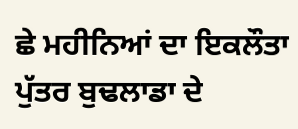ਛੇ ਮਹੀਨਿਆਂ ਦਾ ਇਕਲੌਤਾ ਪੁੱਤਰ ਬੁਢਲਾਡਾ ਦੇ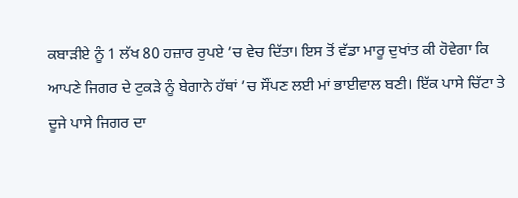ਕਬਾੜੀਏ ਨੂੰ 1 ਲੱਖ 80 ਹਜ਼ਾਰ ਰੁਪਏ ’ਚ ਵੇਚ ਦਿੱਤਾ। ਇਸ ਤੋਂ ਵੱਡਾ ਮਾਰੂ ਦੁਖਾਂਤ ਕੀ ਹੋਵੇਗਾ ਕਿ ਆਪਣੇ ਜਿਗਰ ਦੇ ਟੁਕੜੇ ਨੂੰ ਬੇਗਾਨੇ ਹੱਥਾਂ ’ਚ ਸੌਂਪਣ ਲਈ ਮਾਂ ਭਾਈਵਾਲ ਬਣੀ। ਇੱਕ ਪਾਸੇ ਚਿੱਟਾ ਤੇ ਦੂਜੇ ਪਾਸੇ ਜਿਗਰ ਦਾ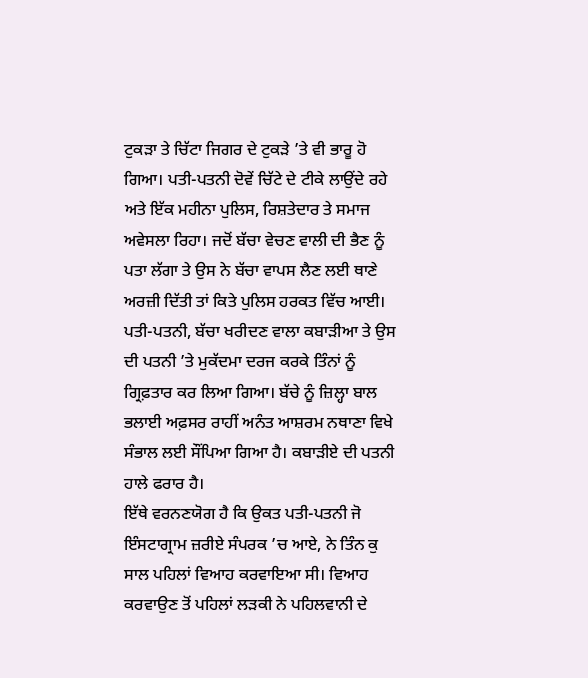ਟੁਕੜਾ ਤੇ ਚਿੱਟਾ ਜਿਗਰ ਦੇ ਟੁਕੜੇ ’ਤੇ ਵੀ ਭਾਰੂ ਹੋ ਗਿਆ। ਪਤੀ-ਪਤਨੀ ਦੋਵੇਂ ਚਿੱਟੇ ਦੇ ਟੀਕੇ ਲਾਉਂਦੇ ਰਹੇ ਅਤੇ ਇੱਕ ਮਹੀਨਾ ਪੁਲਿਸ, ਰਿਸ਼ਤੇਦਾਰ ਤੇ ਸਮਾਜ ਅਵੇਸਲਾ ਰਿਹਾ। ਜਦੋਂ ਬੱਚਾ ਵੇਚਣ ਵਾਲੀ ਦੀ ਭੈਣ ਨੂੰ ਪਤਾ ਲੱਗਾ ਤੇ ਉਸ ਨੇ ਬੱਚਾ ਵਾਪਸ ਲੈਣ ਲਈ ਥਾਣੇ ਅਰਜ਼ੀ ਦਿੱਤੀ ਤਾਂ ਕਿਤੇ ਪੁਲਿਸ ਹਰਕਤ ਵਿੱਚ ਆਈ। ਪਤੀ-ਪਤਨੀ, ਬੱਚਾ ਖਰੀਦਣ ਵਾਲਾ ਕਬਾੜੀਆ ਤੇ ਉਸ ਦੀ ਪਤਨੀ ’ਤੇ ਮੁਕੱਦਮਾ ਦਰਜ ਕਰਕੇ ਤਿੰਨਾਂ ਨੂੰ ਗ੍ਰਿਫ਼ਤਾਰ ਕਰ ਲਿਆ ਗਿਆ। ਬੱਚੇ ਨੂੰ ਜ਼ਿਲ੍ਹਾ ਬਾਲ ਭਲਾਈ ਅਫ਼ਸਰ ਰਾਹੀਂ ਅਨੰਤ ਆਸ਼ਰਮ ਨਥਾਣਾ ਵਿਖੇ ਸੰਭਾਲ ਲਈ ਸੌਂਪਿਆ ਗਿਆ ਹੈ। ਕਬਾੜੀਏ ਦੀ ਪਤਨੀ ਹਾਲੇ ਫਰਾਰ ਹੈ।
ਇੱਥੇ ਵਰਨਣਯੋਗ ਹੈ ਕਿ ਉਕਤ ਪਤੀ-ਪਤਨੀ ਜੋ ਇੰਸਟਾਗ੍ਰਾਮ ਜ਼ਰੀਏ ਸੰਪਰਕ ’ਚ ਆਏ, ਨੇ ਤਿੰਨ ਕੁ ਸਾਲ ਪਹਿਲਾਂ ਵਿਆਹ ਕਰਵਾਇਆ ਸੀ। ਵਿਆਹ ਕਰਵਾਉਣ ਤੋਂ ਪਹਿਲਾਂ ਲੜਕੀ ਨੇ ਪਹਿਲਵਾਨੀ ਦੇ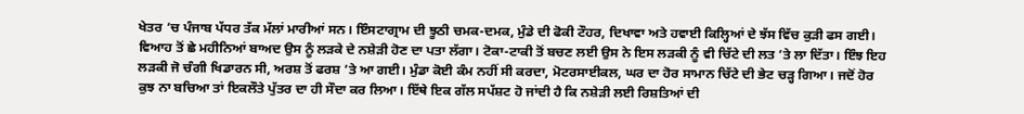ਖੇਤਰ ’ਚ ਪੰਜਾਬ ਪੱਧਰ ਤੱਕ ਮੱਲਾਂ ਮਾਰੀਆਂ ਸਨ। ਇੰਸਟਾਗ੍ਰਾਮ ਦੀ ਝੂਠੀ ਚਮਕ-ਦਮਕ, ਮੁੰਡੇ ਦੀ ਫੋਕੀ ਟੌਹਰ, ਦਿਖਾਵਾ ਅਤੇ ਹਵਾਈ ਕਿਲ੍ਹਿਆਂ ਦੇ ਝੱਸ ਵਿੱਚ ਕੁੜੀ ਫਸ ਗਈ। ਵਿਆਹ ਤੋਂ ਛੇ ਮਹੀਨਿਆਂ ਬਾਅਦ ਉਸ ਨੂੰ ਲੜਕੇ ਦੇ ਨਸ਼ੇੜੀ ਹੋਣ ਦਾ ਪਤਾ ਲੱਗਾ। ਟੋਕਾ-ਟਾਕੀ ਤੋਂ ਬਚਣ ਲਈ ਉਸ ਨੇ ਇਸ ਲੜਕੀ ਨੂੰ ਵੀ ਚਿੱਟੇ ਦੀ ਲਤ ’ਤੇ ਲਾ ਦਿੱਤਾ। ਇੰਝ ਇਹ ਲੜਕੀ ਜੋ ਚੰਗੀ ਖਿਡਾਰਨ ਸੀ, ਅਰਸ਼ ਤੋਂ ਫਰਸ਼ ’ਤੇ ਆ ਗਈ। ਮੁੰਡਾ ਕੋਈ ਕੰਮ ਨਹੀਂ ਸੀ ਕਰਦਾ, ਮੋਟਰਸਾਈਕਲ, ਘਰ ਦਾ ਹੋਰ ਸਾਮਾਨ ਚਿੱਟੇ ਦੀ ਭੇਟ ਚੜ੍ਹ ਗਿਆ। ਜਦੋਂ ਹੋਰ ਕੁਝ ਨਾ ਬਚਿਆ ਤਾਂ ਇਕਲੌਤੇ ਪੁੱਤਰ ਦਾ ਹੀ ਸੌਦਾ ਕਰ ਲਿਆ। ਇੱਥੇ ਇਕ ਗੱਲ ਸਪੱਸ਼ਟ ਹੋ ਜਾਂਦੀ ਹੈ ਕਿ ਨਸ਼ੇੜੀ ਲਈ ਰਿਸ਼ਤਿਆਂ ਦੀ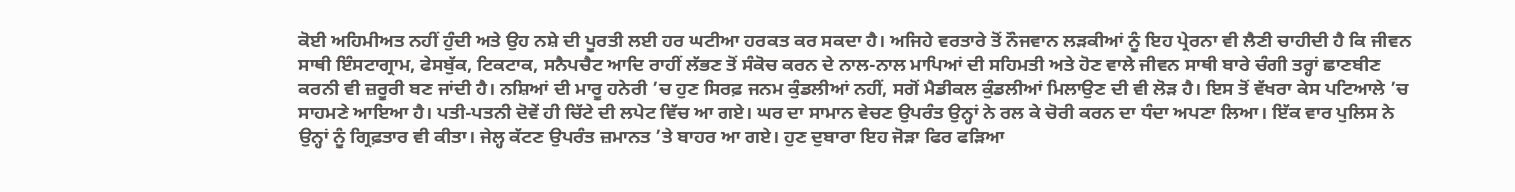ਕੋਈ ਅਹਿਮੀਅਤ ਨਹੀਂ ਹੁੰਦੀ ਅਤੇ ਉਹ ਨਸ਼ੇ ਦੀ ਪੂਰਤੀ ਲਈ ਹਰ ਘਟੀਆ ਹਰਕਤ ਕਰ ਸਕਦਾ ਹੈ। ਅਜਿਹੇ ਵਰਤਾਰੇ ਤੋਂ ਨੌਜਵਾਨ ਲੜਕੀਆਂ ਨੂੰ ਇਹ ਪ੍ਰੇਰਨਾ ਵੀ ਲੈਣੀ ਚਾਹੀਦੀ ਹੈ ਕਿ ਜੀਵਨ ਸਾਥੀ ਇੰਸਟਾਗ੍ਰਾਮ, ਫੇਸਬੁੱਕ, ਟਿਕਟਾਕ, ਸਨੈਪਚੈਟ ਆਦਿ ਰਾਹੀਂ ਲੱਭਣ ਤੋਂ ਸੰਕੋਚ ਕਰਨ ਦੇ ਨਾਲ-ਨਾਲ ਮਾਪਿਆਂ ਦੀ ਸਹਿਮਤੀ ਅਤੇ ਹੋਣ ਵਾਲੇ ਜੀਵਨ ਸਾਥੀ ਬਾਰੇ ਚੰਗੀ ਤਰ੍ਹਾਂ ਛਾਣਬੀਣ ਕਰਨੀ ਵੀ ਜ਼ਰੂਰੀ ਬਣ ਜਾਂਦੀ ਹੈ। ਨਸ਼ਿਆਂ ਦੀ ਮਾਰੂ ਹਨੇਰੀ ’ਚ ਹੁਣ ਸਿਰਫ਼ ਜਨਮ ਕੁੰਡਲੀਆਂ ਨਹੀਂ, ਸਗੋਂ ਮੈਡੀਕਲ ਕੁੰਡਲੀਆਂ ਮਿਲਾਉਣ ਦੀ ਵੀ ਲੋੜ ਹੈ। ਇਸ ਤੋਂ ਵੱਖਰਾ ਕੇਸ ਪਟਿਆਲੇ ’ਚ ਸਾਹਮਣੇ ਆਇਆ ਹੈ। ਪਤੀ-ਪਤਨੀ ਦੋਵੇਂ ਹੀ ਚਿੱਟੇ ਦੀ ਲਪੇਟ ਵਿੱਚ ਆ ਗਏ। ਘਰ ਦਾ ਸਾਮਾਨ ਵੇਚਣ ਉਪਰੰਤ ਉਨ੍ਹਾਂ ਨੇ ਰਲ ਕੇ ਚੋਰੀ ਕਰਨ ਦਾ ਧੰਦਾ ਅਪਣਾ ਲਿਆ। ਇੱਕ ਵਾਰ ਪੁਲਿਸ ਨੇ ਉਨ੍ਹਾਂ ਨੂੰ ਗ੍ਰਿਫ਼ਤਾਰ ਵੀ ਕੀਤਾ। ਜੇਲ੍ਹ ਕੱਟਣ ਉਪਰੰਤ ਜ਼ਮਾਨਤ ’ਤੇ ਬਾਹਰ ਆ ਗਏ। ਹੁਣ ਦੁਬਾਰਾ ਇਹ ਜੋੜਾ ਫਿਰ ਫੜਿਆ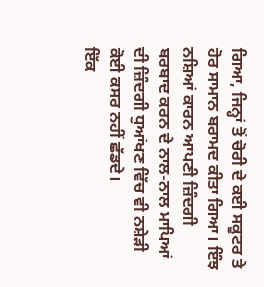ਗਿਆ, ਜਿਨ੍ਹਾਂ ਤੋਂ ਚੋਰੀ ਦੇ ਕਈ ਸਕੂਟਰ ਤੇ ਹੋਰ ਸਾਮਾਨ ਬਰਾਮਦ ਕੀਤਾ ਗਿਆ। ਇੰਝ ਨਸ਼ਿਆਂ ਕਾਰਨ ਆਪਣੀ ਜ਼ਿੰਦਗੀ ਬਰਬਾਦ ਕਰਨ ਦੇ ਨਾਲ-ਨਾਲ ਮਾਪਿਆਂ ਦੀ ਜ਼ਿੰਦਗੀ ਧੁਆਂਖਣ ਵਿੱਚ ਵੀ ਨਸ਼ੇੜੀ ਕੋਈ ਕਸਰ ਨਹੀਂ ਛੱਡਦੇ।
ਇੱਕ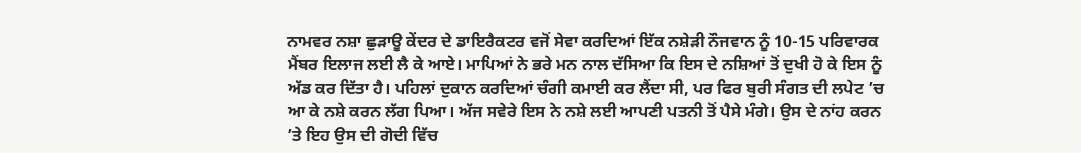ਨਾਮਵਰ ਨਸ਼ਾ ਛੁੜਾਊ ਕੇਂਦਰ ਦੇ ਡਾਇਰੈਕਟਰ ਵਜੋਂ ਸੇਵਾ ਕਰਦਿਆਂ ਇੱਕ ਨਸ਼ੇੜੀ ਨੌਜਵਾਨ ਨੂੰ 10-15 ਪਰਿਵਾਰਕ ਮੈਂਬਰ ਇਲਾਜ ਲਈ ਲੈ ਕੇ ਆਏ। ਮਾਪਿਆਂ ਨੇ ਭਰੇ ਮਨ ਨਾਲ ਦੱਸਿਆ ਕਿ ਇਸ ਦੇ ਨਸ਼ਿਆਂ ਤੋਂ ਦੁਖੀ ਹੋ ਕੇ ਇਸ ਨੂੰ ਅੱਡ ਕਰ ਦਿੱਤਾ ਹੈ। ਪਹਿਲਾਂ ਦੁਕਾਨ ਕਰਦਿਆਂ ਚੰਗੀ ਕਮਾਈ ਕਰ ਲੈਂਦਾ ਸੀ, ਪਰ ਫਿਰ ਬੁਰੀ ਸੰਗਤ ਦੀ ਲਪੇਟ ’ਚ ਆ ਕੇ ਨਸ਼ੇ ਕਰਨ ਲੱਗ ਪਿਆ। ਅੱਜ ਸਵੇਰੇ ਇਸ ਨੇ ਨਸ਼ੇ ਲਈ ਆਪਣੀ ਪਤਨੀ ਤੋਂ ਪੈਸੇ ਮੰਗੇ। ਉਸ ਦੇ ਨਾਂਹ ਕਰਨ ’ਤੇ ਇਹ ਉਸ ਦੀ ਗੋਦੀ ਵਿੱਚ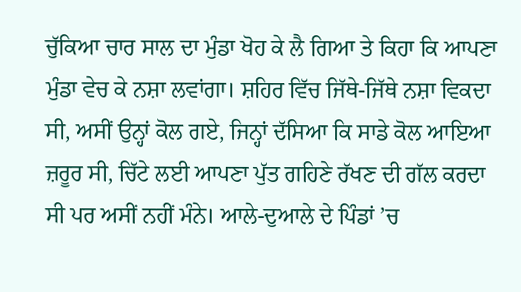ਚੁੱਕਿਆ ਚਾਰ ਸਾਲ ਦਾ ਮੁੰਡਾ ਖੋਹ ਕੇ ਲੈ ਗਿਆ ਤੇ ਕਿਹਾ ਕਿ ਆਪਣਾ ਮੁੰਡਾ ਵੇਚ ਕੇ ਨਸ਼ਾ ਲਵਾਂਗਾ। ਸ਼ਹਿਰ ਵਿੱਚ ਜਿੱਥੇ-ਜਿੱਥੇ ਨਸ਼ਾ ਵਿਕਦਾ ਸੀ, ਅਸੀਂ ਉਨ੍ਹਾਂ ਕੋਲ ਗਏ, ਜਿਨ੍ਹਾਂ ਦੱਸਿਆ ਕਿ ਸਾਡੇ ਕੋਲ ਆਇਆ ਜ਼ਰੂਰ ਸੀ, ਚਿੱਟੇ ਲਈ ਆਪਣਾ ਪੁੱਤ ਗਹਿਣੇ ਰੱਖਣ ਦੀ ਗੱਲ ਕਰਦਾ ਸੀ ਪਰ ਅਸੀਂ ਨਹੀਂ ਮੰਨੇ। ਆਲੇ-ਦੁਆਲੇ ਦੇ ਪਿੰਡਾਂ ’ਚ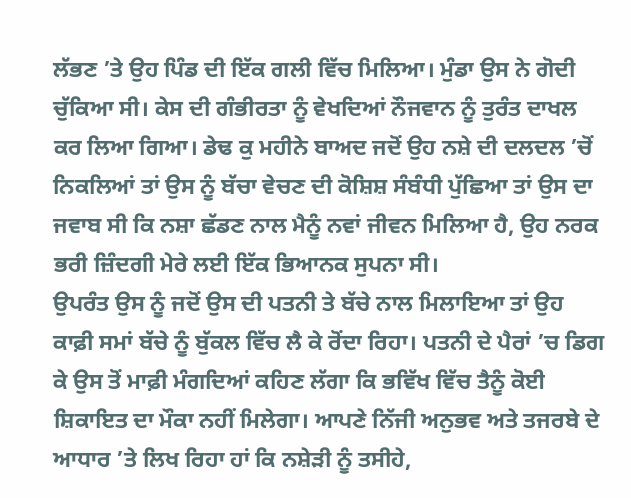ਲੱਭਣ ’ਤੇ ਉਹ ਪਿੰਡ ਦੀ ਇੱਕ ਗਲੀ ਵਿੱਚ ਮਿਲਿਆ। ਮੁੰਡਾ ਉਸ ਨੇ ਗੋਦੀ ਚੁੱਕਿਆ ਸੀ। ਕੇਸ ਦੀ ਗੰਭੀਰਤਾ ਨੂੰ ਵੇਖਦਿਆਂ ਨੌਜਵਾਨ ਨੂੰ ਤੁਰੰਤ ਦਾਖਲ ਕਰ ਲਿਆ ਗਿਆ। ਡੇਢ ਕੁ ਮਹੀਨੇ ਬਾਅਦ ਜਦੋਂ ਉਹ ਨਸ਼ੇ ਦੀ ਦਲਦਲ ’ਚੋਂ ਨਿਕਲਿਆਂ ਤਾਂ ਉਸ ਨੂੰ ਬੱਚਾ ਵੇਚਣ ਦੀ ਕੋਸ਼ਿਸ਼ ਸੰਬੰਧੀ ਪੁੱਛਿਆ ਤਾਂ ਉਸ ਦਾ ਜਵਾਬ ਸੀ ਕਿ ਨਸ਼ਾ ਛੱਡਣ ਨਾਲ ਮੈਨੂੰ ਨਵਾਂ ਜੀਵਨ ਮਿਲਿਆ ਹੈ, ਉਹ ਨਰਕ ਭਰੀ ਜ਼ਿੰਦਗੀ ਮੇਰੇ ਲਈ ਇੱਕ ਭਿਆਨਕ ਸੁਪਨਾ ਸੀ।
ਉਪਰੰਤ ਉਸ ਨੂੰ ਜਦੋਂ ਉਸ ਦੀ ਪਤਨੀ ਤੇ ਬੱਚੇ ਨਾਲ ਮਿਲਾਇਆ ਤਾਂ ਉਹ ਕਾਫ਼ੀ ਸਮਾਂ ਬੱਚੇ ਨੂੰ ਬੁੱਕਲ ਵਿੱਚ ਲੈ ਕੇ ਰੋਂਦਾ ਰਿਹਾ। ਪਤਨੀ ਦੇ ਪੈਰਾਂ ’ਚ ਡਿਗ ਕੇ ਉਸ ਤੋਂ ਮਾਫ਼ੀ ਮੰਗਦਿਆਂ ਕਹਿਣ ਲੱਗਾ ਕਿ ਭਵਿੱਖ ਵਿੱਚ ਤੈਨੂੰ ਕੋਈ ਸ਼ਿਕਾਇਤ ਦਾ ਮੌਕਾ ਨਹੀਂ ਮਿਲੇਗਾ। ਆਪਣੇ ਨਿੱਜੀ ਅਨੁਭਵ ਅਤੇ ਤਜਰਬੇ ਦੇ ਆਧਾਰ ’ਤੇ ਲਿਖ ਰਿਹਾ ਹਾਂ ਕਿ ਨਸ਼ੇੜੀ ਨੂੰ ਤਸੀਹੇ,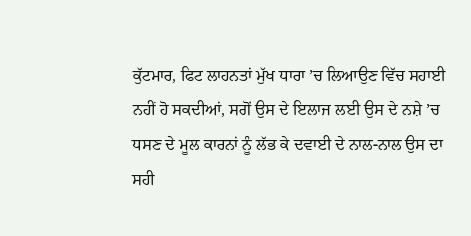ਕੁੱਟਮਾਰ, ਫਿਟ ਲਾਹਨਤਾਂ ਮੁੱਖ ਧਾਰਾ ’ਚ ਲਿਆਉਣ ਵਿੱਚ ਸਹਾਈ ਨਹੀਂ ਹੋ ਸਕਦੀਆਂ, ਸਗੋਂ ਉਸ ਦੇ ਇਲਾਜ ਲਈ ਉਸ ਦੇ ਨਸ਼ੇ ’ਚ ਧਸਣ ਦੇ ਮੂਲ ਕਾਰਨਾਂ ਨੂੰ ਲੱਭ ਕੇ ਦਵਾਈ ਦੇ ਨਾਲ-ਨਾਲ ਉਸ ਦਾ ਸਹੀ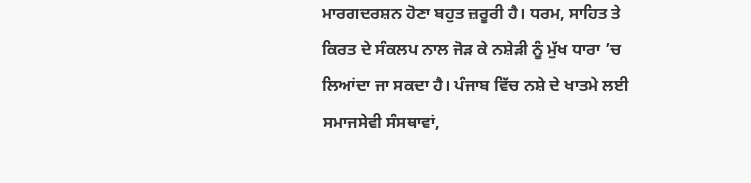ਮਾਰਗਦਰਸ਼ਨ ਹੋਣਾ ਬਹੁਤ ਜ਼ਰੂਰੀ ਹੈ। ਧਰਮ, ਸਾਹਿਤ ਤੇ ਕਿਰਤ ਦੇ ਸੰਕਲਪ ਨਾਲ ਜੋੜ ਕੇ ਨਸ਼ੇੜੀ ਨੂੰ ਮੁੱਖ ਧਾਰਾ ’ਚ ਲਿਆਂਦਾ ਜਾ ਸਕਦਾ ਹੈ। ਪੰਜਾਬ ਵਿੱਚ ਨਸ਼ੇ ਦੇ ਖਾਤਮੇ ਲਈ ਸਮਾਜਸੇਵੀ ਸੰਸਥਾਵਾਂ,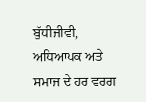ਬੁੱਧੀਜੀਵੀ, ਅਧਿਆਪਕ ਅਤੇ ਸਮਾਜ ਦੇ ਹਰ ਵਰਗ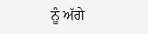ਨੂੰ ਅੱਗੇ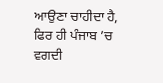ਆਉਣਾ ਚਾਹੀਦਾ ਹੈ, ਫਿਰ ਹੀ ਪੰਜਾਬ ’ਚ ਵਗਦੀ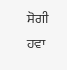ਸੋਗੀ ਹਵਾ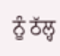ਨੂੰ ਠੱਲ੍ਹ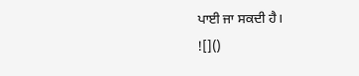ਪਾਈ ਜਾ ਸਕਦੀ ਹੈ।
![]()